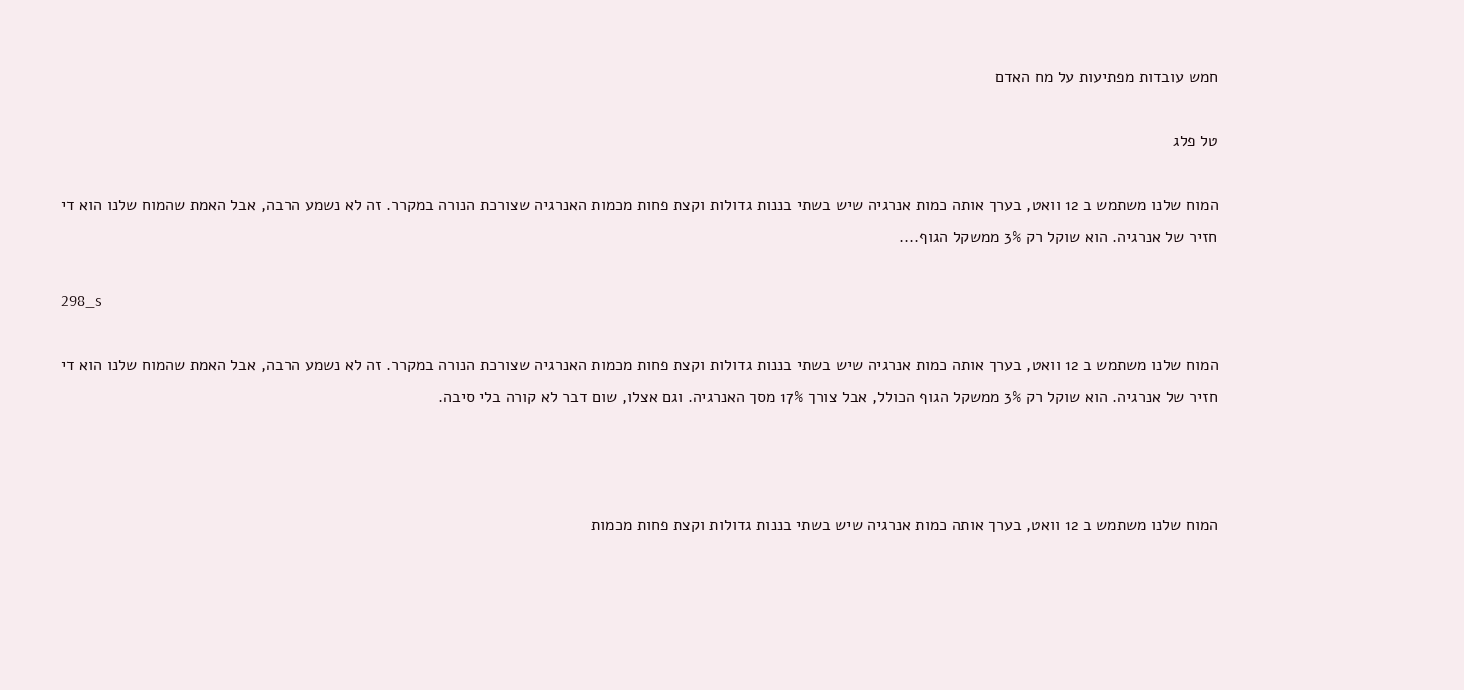חמש עובדות מפתיעות על מח האדם

טל פלג

המוח שלנו משתמש ב 12 וואט, בערך אותה כמות אנרגיה שיש בשתי בננות גדולות וקצת פחות מכמות האנרגיה שצורכת הנורה במקרר. זה לא נשמע הרבה, אבל האמת שהמוח שלנו הוא די חזיר של אנרגיה. הוא שוקל רק 3% ממשקל הגוף....

298_s

המוח שלנו משתמש ב 12 וואט, בערך אותה כמות אנרגיה שיש בשתי בננות גדולות וקצת פחות מכמות האנרגיה שצורכת הנורה במקרר. זה לא נשמע הרבה, אבל האמת שהמוח שלנו הוא די חזיר של אנרגיה. הוא שוקל רק 3% ממשקל הגוף הכולל, אבל צורך 17% מסך האנרגיה. וגם אצלו, שום דבר לא קורה בלי סיבה.



המוח שלנו משתמש ב 12 וואט, בערך אותה כמות אנרגיה שיש בשתי בננות גדולות וקצת פחות מכמות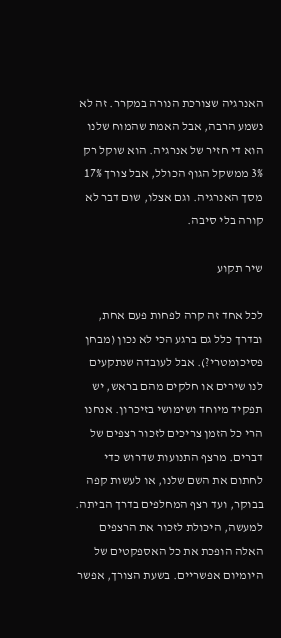האנרגיה שצורכת הנורה במקרר. זה לא נשמע הרבה, אבל האמת שהמוח שלנו הוא די חזיר של אנרגיה. הוא שוקל רק 3% ממשקל הגוף הכולל, אבל צורך 17% מסך האנרגיה. וגם אצלו, שום דבר לא קורה בלי סיבה.

שיר תקוע

לכל אחד זה קרה לפחות פעם אחת, ובדרך כלל גם ברגע הכי לא נכון (מבחן פסיכומטרי?). אבל לעובדה שנתקעים לנו שירים או חלקים מהם בראש, יש תפקיד מיוחד ושימושי בזיכרון. אנחנו הרי כל הזמן צריכים לזכור רצפים של דברים. מרצף התנועות שדרוש כדי לחתום את השם שלנו, או לעשות קפה בבוקר, ועד רצף המחלפים בדרך הביתה. למעשה, היכולת לזכור את הרצפים האלה הופכת את כל האספקטים של היומיום אפשריים. בשעת הצורך, אפשר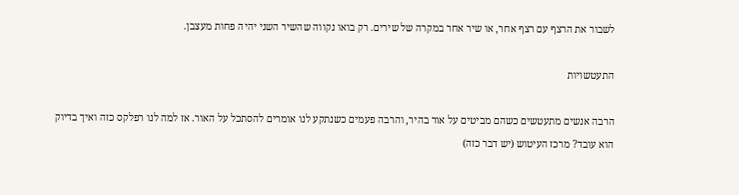לשבור את הרצף עם רצף אחר, או שיר אחר במקרה של שירים. רק בואו נקווה שהשיר השני יהיה פחות מעצבן.

התעטשויות

הרבה אנשים מתעטשים כשהם מביטים על אור בהיר, והרבה פעמים כשנתקע לנו אומרים להסתכל על האור. אז למה לנו רפלקס כזה ואיך בדיוק הוא עובד? מרכז העיטוש (יש דבר כזה)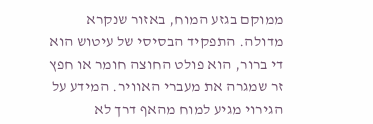ממוקם בגזע המוח, באזור שנקרא מדולה. התפקיד הבסיסי של עיטוש הוא די ברור, הוא פולט החוצה חומר או חפץ זר שמגרה את מעברי האוויר. המידע על הגירוי מגיע למוח מהאף דרך לא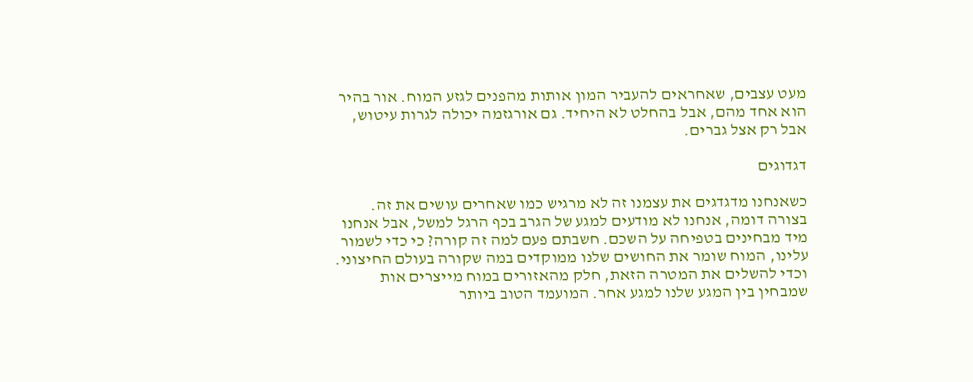מעט עצבים, שאחראים להעביר המון אותות מהפנים לגזע המוח. אור בהיר הוא אחד מהם, אבל בהחלט לא היחיד. גם אורגזמה יכולה לגרות עיטוש, אבל רק אצל גברים.

דגדוגים

כשאנחנו מדגדגים את עצמנו זה לא מרגיש כמו שאחרים עושים את זה. בצורה דומה, אנחנו לא מודעים למגע של הגרב בכף הרגל למשל, אבל אנחנו מיד מבחינים בטפיחה על השכם. חשבתם פעם למה זה קורה? כי כדי לשמור עלינו, המוח שומר את החושים שלנו ממוקדים במה שקורה בעולם החיצוני. וכדי להשלים את המטרה הזאת, חלק מהאזורים במוח מייצרים אות שמבחין בין המגע שלנו למגע אחר. המועמד הטוב ביותר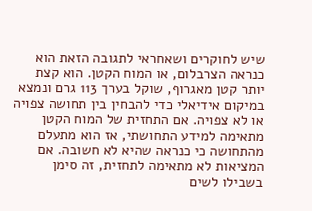שיש לחוקרים ושאחראי לתגובה הזאת הוא כנראה הצרבלום, או המוח הקטן. הוא קצת יותר קטן מאגרוף, שוקל בערך 113 גרם ונמצא במיקום אידיאלי כדי להבחין בין תחושה צפויה או לא צפויה. אם התחזית של המוח הקטן מתאימה למידע התחושתי, אז הוא מתעלם מהתחושה כי כנראה שהיא לא חשובה. אם המציאות לא מתאימה לתחזית, זה סימן בשבילו לשים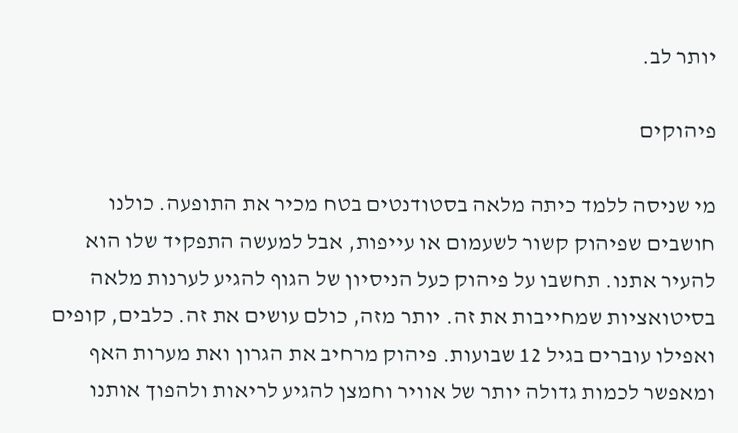יותר לב.

פיהוקים

מי שניסה ללמד כיתה מלאה בסטודנטים בטח מכיר את התופעה. כולנו חושבים שפיהוק קשור לשעמום או עייפות, אבל למעשה התפקיד שלו הוא להעיר אתנו. תחשבו על פיהוק כעל הניסיון של הגוף להגיע לערנות מלאה בסיטואציות שמחייבות את זה. יותר מזה, כולם עושים את זה. כלבים, קופים ואפילו עוברים בגיל 12 שבועות. פיהוק מרחיב את הגרון ואת מערות האף ומאפשר לכמות גדולה יותר של אוויר וחמצן להגיע לריאות ולהפוך אותנו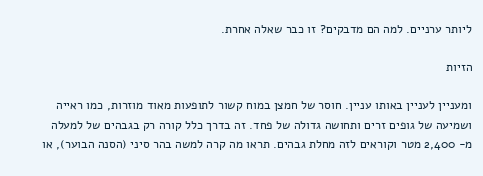ליותר ערניים. למה הם מדבקים? זו כבר שאלה אחרת.

הזיות

ומעניין לעניין באותו עניין. חוסר של חמצן במוח קשור לתופעות מאוד מוזרות, כמו ראייה ושמיעה של גופים זרים ותחושה גדולה של פחד. זה בדרך כלל קורה רק בגבהים של למעלה מ- 2,400 מטר וקוראים לזה מחלת גבהים. תראו מה קרה למשה בהר סיני (הסנה הבוער), או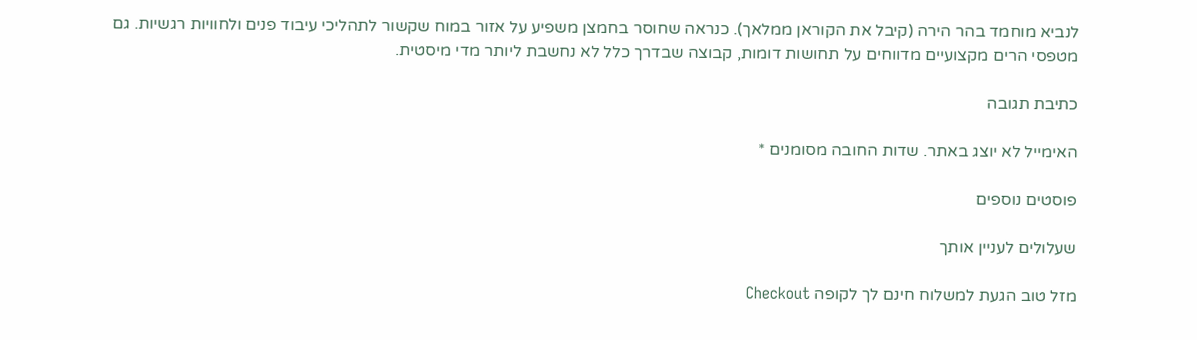לנביא מוחמד בהר הירה (קיבל את הקוראן ממלאך). כנראה שחוסר בחמצן משפיע על אזור במוח שקשור לתהליכי עיבוד פנים ולחוויות רגשיות. גם מטפסי הרים מקצועיים מדווחים על תחושות דומות, קבוצה שבדרך כלל לא נחשבת ליותר מדי מיסטית.

כתיבת תגובה

האימייל לא יוצג באתר. שדות החובה מסומנים *

פוסטים נוספים

שעלולים לעניין אותך

מזל טוב הגעת למשלוח חינם לך לקופה Checkout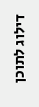דילוג לתוכן